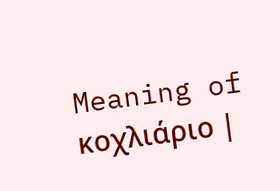Meaning of κοχλιάριο |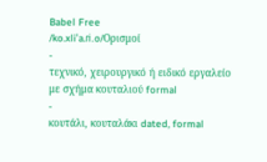Babel Free
/ko.xliˈa.ɾi.o/Ορισμοί
-
τεχνικό, χειρουργικό ή ειδικό εργαλείο με σχήμα κουταλιού formal
-
κουτάλι, κουταλάκι dated, formal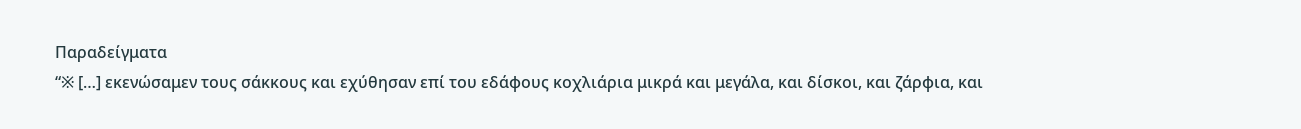Παραδείγματα
“※ […] εκενώσαμεν τους σάκκους και εχύθησαν επί του εδάφους κοχλιάρια μικρά και μεγάλα, και δίσκοι, και ζάρφια, και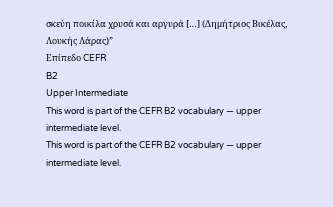σκεύη ποικίλα χρυσά και αργυρά […] (Δημήτριος Βικέλας, Λουκής Λάρας)”
Επίπεδο CEFR
B2
Upper Intermediate
This word is part of the CEFR B2 vocabulary — upper intermediate level.
This word is part of the CEFR B2 vocabulary — upper intermediate level.